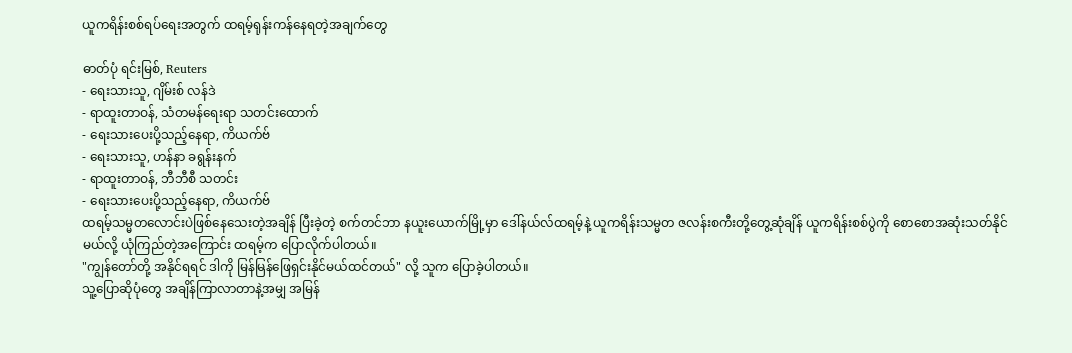ယူကရိန်းစစ်ရပ်ရေးအတွက် ထရမ့်ရုန်းကန်နေရတဲ့အချက်တွေ

ဓာတ်ပုံ ရင်းမြစ်, Reuters
- ရေးသားသူ, ဂျိမ်းစ် လန်ဒဲ
- ရာထူးတာဝန်, သံတမန်ရေးရာ သတင်းထောက်
- ရေးသားပေးပို့သည့်နေရာ, ကိယက်ဗ်
- ရေးသားသူ, ဟန်နာ ခရွန်းနက်
- ရာထူးတာဝန်, ဘီဘီစီ သတင်း
- ရေးသားပေးပို့သည့်နေရာ, ကိယက်ဗ်
ထရမ့်သမ္မတလောင်းပဲဖြစ်နေသေးတဲ့အချိန် ပြီးခဲ့တဲ့ စက်တင်ဘာ နယူးယောက်မြို့မှာ ဒေါ်နယ်လ်ထရမ့်နဲ့ ယူကရိန်းသမ္မတ ဇလန်းစကီးတို့တွေ့ဆုံချိန် ယူကရိန်းစစ်ပွဲကို စောစောအဆုံးသတ်နိုင်မယ်လို့ ယုံကြည်တဲ့အကြောင်း ထရမ့်က ပြောလိုက်ပါတယ်။
"ကျွန်တော်တို့ အနိုင်ရရင် ဒါကို မြန်မြန်ဖြေရှင်းနိုင်မယ်ထင်တယ်" လို့ သူက ပြောခဲ့ပါတယ်။
သူ့ပြောဆိုပုံတွေ အချိန်ကြာလာတာနဲ့အမျှ အမြန်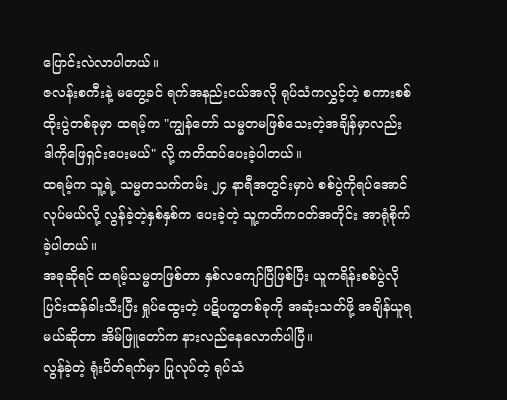ပြောင်းလဲလာပါတယ်။
ဇလန်းစကီးနဲ့ မတွေ့ခင် ရက်အနည်းငယ်အလို ရုပ်သံကလွှင့်တဲ့ စကားစစ်ထိုးပွဲတစ်ခုမှာ ထရမ့်က "ကျွန်တော် သမ္မတမဖြစ်သေးတဲ့အချိန်မှာလည်း ဒါကိုဖြေရှင်းပေးမယ်" လို့ ကတိထပ်ပေးခဲ့ပါတယ်။
ထရမ့်က သူ့ရဲ့ သမ္မတသက်တမ်း ၂၄ နာရီအတွင်းမှာပဲ စစ်ပွဲကိုရပ်အောင်လုပ်မယ်လို့ လွန်ခဲ့တဲ့နှစ်နှစ်က ပေးခဲ့တဲ့ သူ့ကတိကဝတ်အတိုင်း အာရုံစိုက်ခဲ့ပါတယ်။
အခုဆိုရင် ထရမ့်သမ္မတဖြစ်တာ နှစ်လကျော်ပြီဖြစ်ပြီး ယူကရိန်းစစ်ပွဲလို ပြင်းထန်ခါးသီးပြီး ရှုပ်ထွေးတဲ့ ပဋိပက္ခတစ်ခုကို အဆုံးသတ်ဖို့ အချိန်ယူရမယ်ဆိုတာ အိမ်ဖြူတော်က နားလည်နေလောက်ပါပြီ။
လွန်ခဲ့တဲ့ ရုံးပိတ်ရက်မှာ ပြုလုပ်တဲ့ ရုပ်သံ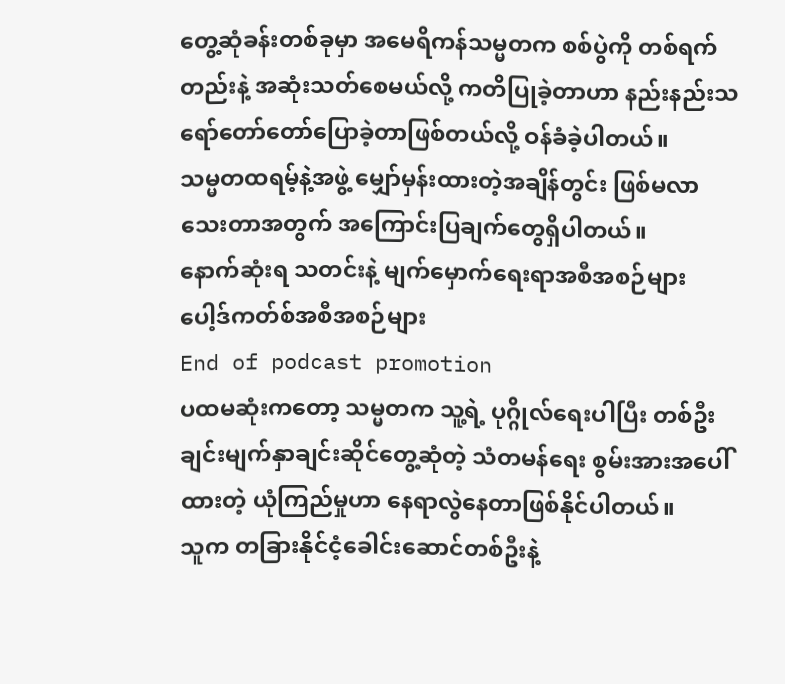တွေ့ဆုံခန်းတစ်ခုမှာ အမေရိကန်သမ္မတက စစ်ပွဲကို တစ်ရက်တည်းနဲ့ အဆုံးသတ်စေမယ်လို့ ကတိပြုခဲ့တာဟာ နည်းနည်းသရော်တော်တော်ပြောခဲ့တာဖြစ်တယ်လို့ ဝန်ခံခဲ့ပါတယ်။
သမ္မတထရမ့်နဲ့အဖွဲ့ မျှော်မှန်းထားတဲ့အချိန်တွင်း ဖြစ်မလာသေးတာအတွက် အကြောင်းပြချက်တွေရှိပါတယ်။
နောက်ဆုံးရ သတင်းနဲ့ မျက်မှောက်ရေးရာအစီအစဉ်များ
ပေါ့ဒ်ကတ်စ်အစီအစဉ်များ
End of podcast promotion
ပထမဆုံးကတော့ သမ္မတက သူ့ရဲ့ ပုဂ္ဂိုလ်ရေးပါပြီး တစ်ဦးချင်းမျက်နှာချင်းဆိုင်တွေ့ဆုံတဲ့ သံတမန်ရေး စွမ်းအားအပေါ် ထားတဲ့ ယုံကြည်မှုဟာ နေရာလွဲနေတာဖြစ်နိုင်ပါတယ်။
သူက တခြားနိုင်ငံ့ခေါင်းဆောင်တစ်ဦးနဲ့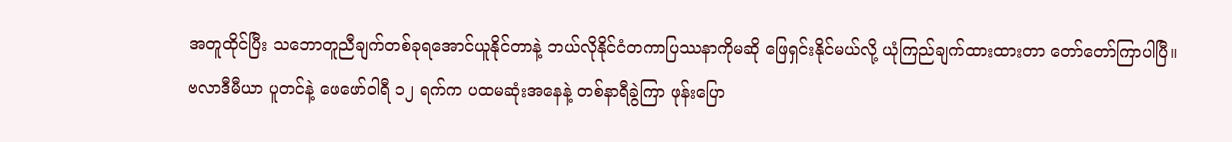အတူထိုင်ပြီး သဘောတူညီချက်တစ်ခုရအောင်ယူနိုင်တာနဲ့ ဘယ်လိုနိုင်ငံတကာပြဿနာကိုမဆို ဖြေရှင်းနိုင်မယ်လို့ ယုံကြည်ချက်ထားထားတာ တော်တော်ကြာပါပြီ။
ဗလာဒီမီယာ ပူတင်နဲ့ ဖေဖော်ဝါရီ ၁၂ ရက်က ပထမဆုံးအနေနဲ့ တစ်နာရီခွဲကြာ ဖုန်းပြော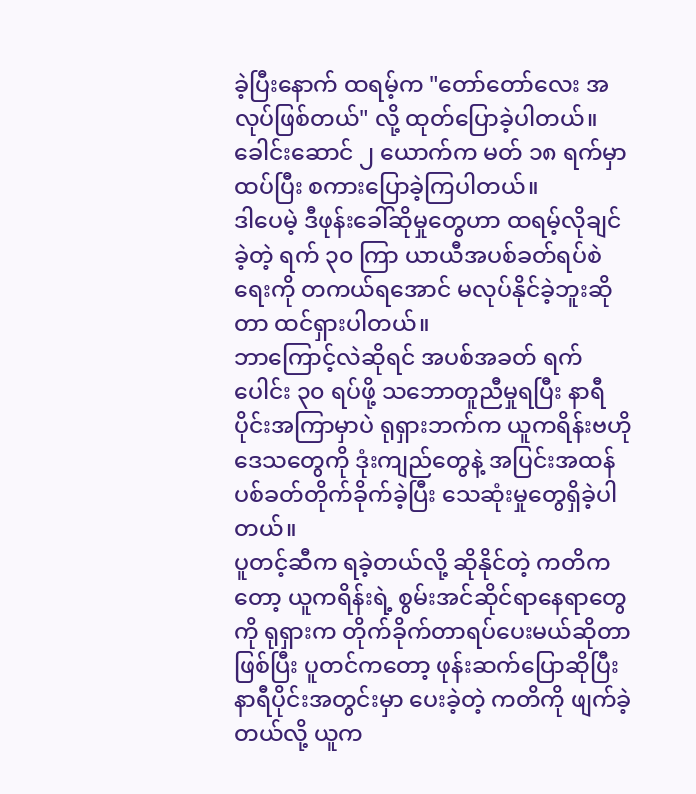ခဲ့ပြီးနောက် ထရမ့်က "တော်တော်လေး အလုပ်ဖြစ်တယ်" လို့ ထုတ်ပြောခဲ့ပါတယ်။ ခေါင်းဆောင် ၂ ယောက်က မတ် ၁၈ ရက်မှာ ထပ်ပြီး စကားပြောခဲ့ကြပါတယ်။
ဒါပေမဲ့ ဒီဖုန်းခေါ်ဆိုမှုတွေဟာ ထရမ့်လိုချင်ခဲ့တဲ့ ရက် ၃၀ ကြာ ယာယီအပစ်ခတ်ရပ်စဲရေးကို တကယ်ရအောင် မလုပ်နိုင်ခဲ့ဘူးဆိုတာ ထင်ရှားပါတယ်။
ဘာကြောင့်လဲဆိုရင် အပစ်အခတ် ရက်ပေါင်း ၃၀ ရပ်ဖို့ သဘောတူညီမှုရပြီး နာရီပိုင်းအကြာမှာပဲ ရုရှားဘက်က ယူကရိန်းဗဟိုဒေသတွေကို ဒုံးကျည်တွေနဲ့ အပြင်းအထန် ပစ်ခတ်တိုက်ခိုက်ခဲ့ပြီး သေဆုံးမှုတွေရှိခဲ့ပါတယ်။
ပူတင့်ဆီက ရခဲ့တယ်လို့ ဆိုနိုင်တဲ့ ကတိကတော့ ယူကရိန်းရဲ့ စွမ်းအင်ဆိုင်ရာနေရာတွေကို ရုရှားက တိုက်ခိုက်တာရပ်ပေးမယ်ဆိုတာဖြစ်ပြီး ပူတင်ကတော့ ဖုန်းဆက်ပြောဆိုပြီး နာရီပိုင်းအတွင်းမှာ ပေးခဲ့တဲ့ ကတိကို ဖျက်ခဲ့တယ်လို့ ယူက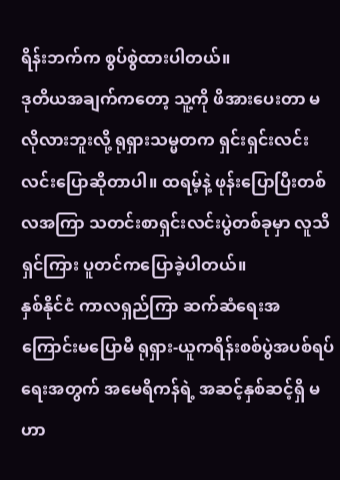ရိန်းဘက်က စွပ်စွဲထားပါတယ်။
ဒုတိယအချက်ကတော့ သူ့ကို ဖိအားပေးတာ မလိုလားဘူးလို့ ရုရှားသမ္မတက ရှင်းရှင်းလင်းလင်းပြောဆိုတာပါ။ ထရမ့်နဲ့ ဖုန်းပြောပြီးတစ်လအကြာ သတင်းစာရှင်းလင်းပွဲတစ်ခုမှာ လူသိရှင်ကြား ပူတင်ကပြောခဲ့ပါတယ်။
နှစ်နိုင်ငံ ကာလရှည်ကြာ ဆက်ဆံရေးအကြောင်းမပြောမီ ရုရှား-ယူကရိန်းစစ်ပွဲအပစ်ရပ်ရေးအတွက် အမေရိကန်ရဲ့ အဆင့်နှစ်ဆင့်ရှိ မဟာ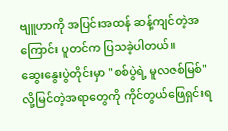ဗျူဟာကို အပြင်းအထန် ဆန့်ကျင်တဲ့အကြောင်း ပူတင်က ပြသခဲ့ပါတယ်။
ဆွေးနွေးပွဲတိုင်းမှာ "စစ်ပွဲရဲ့ မူလဇစ်မြစ်" လို့မြင်တဲ့အရာတွေကို ကိုင်တွယ်ဖြေရှင်းရ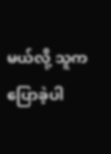မယ်လို့ သူက ပြောခဲ့ပါ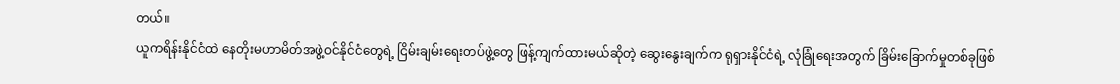တယ်။
ယူကရိန်းနိုင်ငံထဲ နေတိုးမဟာမိတ်အဖွဲ့ဝင်နိုင်ငံတွေရဲ့ ငြိမ်းချမ်းရေးတပ်ဖွဲ့တွေ ဖြန့်ကျက်ထားမယ်ဆိုတဲ့ ဆွေးနွေးချက်က ရုရှားနိုင်ငံရဲ့ လုံခြုံရေးအတွက် ခြိမ်းခြောက်မှုတစ်ခုဖြစ်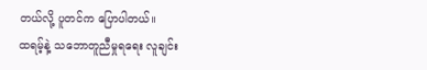တယ်လို့ ပူတင်က ပြောပါတယ်။
ထရမ့်နဲ့ သဘောတူညီမှုရရေး လူချင်း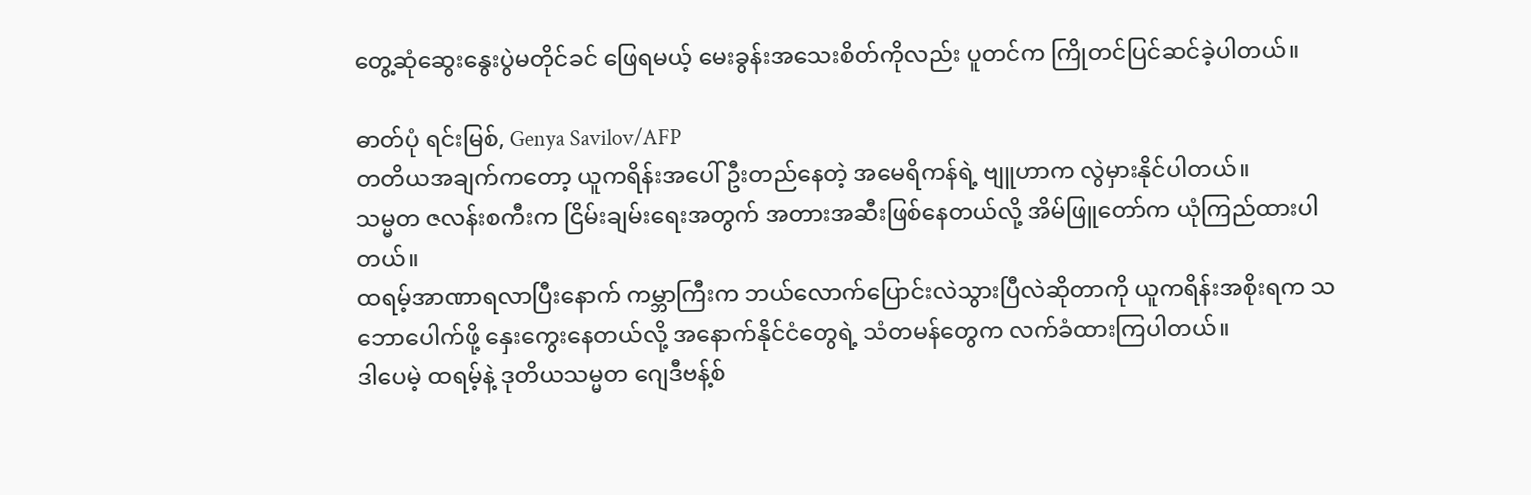တွေ့ဆုံဆွေးနွေးပွဲမတိုင်ခင် ဖြေရမယ့် မေးခွန်းအသေးစိတ်ကိုလည်း ပူတင်က ကြိုတင်ပြင်ဆင်ခဲ့ပါတယ်။

ဓာတ်ပုံ ရင်းမြစ်, Genya Savilov/AFP
တတိယအချက်ကတော့ ယူကရိန်းအပေါ် ဦးတည်နေတဲ့ အမေရိကန်ရဲ့ ဗျူဟာက လွဲမှားနိုင်ပါတယ်။
သမ္မတ ဇလန်းစကီးက ငြိမ်းချမ်းရေးအတွက် အတားအဆီးဖြစ်နေတယ်လို့ အိမ်ဖြူတော်က ယုံကြည်ထားပါတယ်။
ထရမ့်အာဏာရလာပြီးနောက် ကမ္ဘာကြီးက ဘယ်လောက်ပြောင်းလဲသွားပြီလဲဆိုတာကို ယူကရိန်းအစိုးရက သဘောပေါက်ဖို့ နှေးကွေးနေတယ်လို့ အနောက်နိုင်ငံတွေရဲ့ သံတမန်တွေက လက်ခံထားကြပါတယ်။
ဒါပေမဲ့ ထရမ့်နဲ့ ဒုတိယသမ္မတ ဂျေဒီဗန့်စ်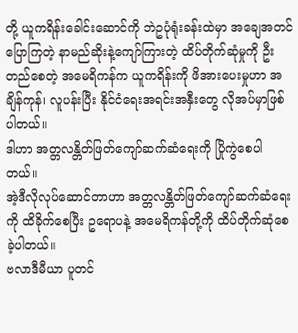တို့ ယူကရိန်းခေါင်းဆောင်ကို ဘဲဥပုံရုံးခန်းထဲမှာ အချေအတင်ပြောကြတဲ့ နာမည်ဆိုးနဲ့ကျော်ကြားတဲ့ ထိပ်တိုက်ဆုံမှုကို ဦးတည်စေတဲ့ အမေရိကန်က ယူကရိန်းကို ဖိအားပေးမှုဟာ အချိန်ကုန်၊ လူပန်းပြီး နိုင်ငံရေးအရင်းအနှီးတွေ လိုအပ်မှာဖြစ်ပါတယ်။
ဒါဟာ အတ္တလန္တိတ်ဖြတ်ကျော်ဆက်ဆံရေးကို ပြိုကွဲစေပါတယ်။
အဲ့ဒီလိုလုပ်ဆောင်တာဟာ အတ္တလန္တိတ်ဖြတ်ကျော်ဆက်ဆံရေးကို ထိခိုက်စေပြီး ဥရောပနဲ့ အမေရိကန်တို့ကို ထိပ်တိုက်ဆုံစေခဲ့ပါတယ်။
ဗလာဒီမီယာ ပူတင်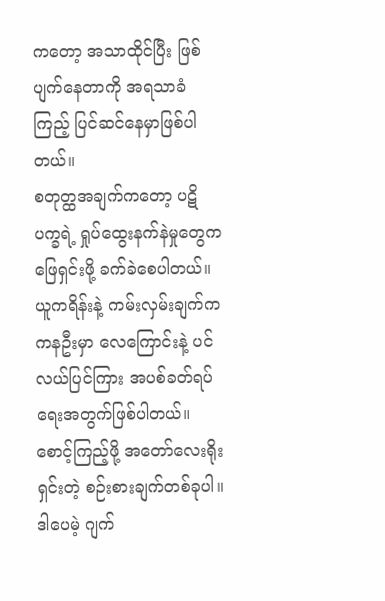ကတော့ အသာထိုင်ပြီး ဖြစ်ပျက်နေတာကို အရသာခံကြည့် ပြင်ဆင်နေမှာဖြစ်ပါတယ်။
စတုတ္ထအချက်ကတော့ ပဋိပက္ခရဲ့ ရှုပ်ထွေးနက်နဲမှုတွေက ဖြေရှင်းဖို့ ခက်ခဲစေပါတယ်။ ယူကရိန်းနဲ့ ကမ်းလှမ်းချက်က ကနဦးမှာ လေကြောင်းနဲ့ ပင်လယ်ပြင်ကြား အပစ်ခတ်ရပ်ရေးအတွက်ဖြစ်ပါတယ်။ စောင့်ကြည့်ဖို့ အတော်လေးရိုးရှင်းတဲ့ စဉ်းစားချက်တစ်ခုပါ။
ဒါပေမဲ့ ဂျက်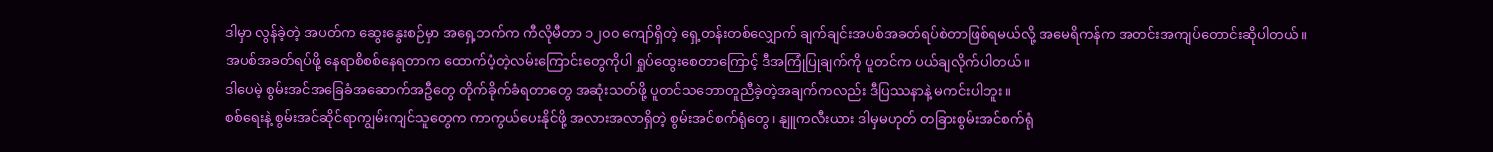ဒါမှာ လွန်ခဲ့တဲ့ အပတ်က ဆွေးနွေးစဉ်မှာ အရှေ့ဘက်က ကီလိုမီတာ ၁၂၀၀ ကျော်ရှိတဲ့ ရှေ့တန်းတစ်လျှောက် ချက်ချင်းအပစ်အခတ်ရပ်စဲတာဖြစ်ရမယ်လို့ အမေရိကန်က အတင်းအကျပ်တောင်းဆိုပါတယ်။
အပစ်အခတ်ရပ်ဖို့ နေရာစိစစ်နေရတာက ထောက်ပံ့တဲ့လမ်းကြောင်းတွေကိုပါ ရှုပ်ထွေးစေတာကြောင့် ဒီအကြုံပြုချက်ကို ပူတင်က ပယ်ချလိုက်ပါတယ်။
ဒါပေမဲ့ စွမ်းအင်အခြေခံအဆောက်အဦတွေ တိုက်ခိုက်ခံရတာတွေ အဆုံးသတ်ဖို့ ပူတင်သဘောတူညီခဲ့တဲ့အချက်ကလည်း ဒီပြဿနာနဲ့ မကင်းပါဘူး။
စစ်ရေးနဲ့ စွမ်းအင်ဆိုင်ရာကျွမ်းကျင်သူတွေက ကာကွယ်ပေးနိုင်ဖို့ အလားအလာရှိတဲ့ စွမ်းအင်စက်ရုံတွေ၊ နျူကလီးယား ဒါမှမဟုတ် တခြားစွမ်းအင်စက်ရုံ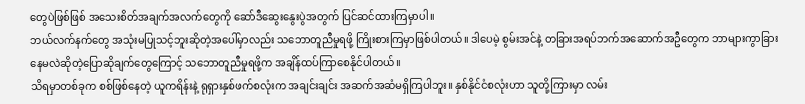တွေပဲဖြစ်ဖြစ် အသေးစိတ်အချက်အလက်တွေကို ဆော်ဒီဆွေးနွေးပွဲအတွက် ပြင်ဆင်ထားကြမှာပါ။
ဘယ်လက်နက်တွေ အသုံးမပြုသင့်ဘူးဆိုတဲ့အပေါ်မှာလည်း သဘောတူညီမှုရဖို့ ကြိုးစားကြမှာဖြစ်ပါတယ်။ ဒါပေမဲ့ စွမ်းအင်နဲ့ တခြားအရပ်ဘက်အဆောက်အဦတွေက ဘာများကွာခြားနေမလဲဆိုတဲ့ပြောဆိုချက်တွေကြောင့် သဘောတူညီမှုရဖို့က အချိန်ထပ်ကြာစေနိုင်ပါတယ်။
သိရမှာတစ်ခုက စစ်ဖြစ်နေတဲ့ ယူကရိန်းနဲ့ ရုရှားနှစ်ဖက်စလုံးက အချင်းချင်း အဆက်အဆံမရှိကြပါဘူး။ နှစ်နိုင်ငံစလုံးဟာ သူတို့ကြားမှာ လမ်း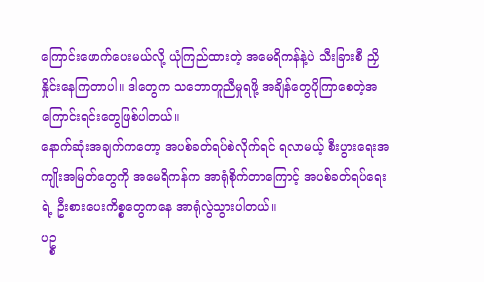ကြောင်းဖောက်ပေးမယ်လို့ ယုံကြည်ထားတဲ့ အမေရိကန်နဲ့ပဲ သီးခြားစီ ညှိနှိုင်းနေကြတာပါ။ ဒါတွေက သဘောတူညီမှုရဖို့ အချိန်တွေပိုကြာစေတဲ့အကြောင်းရင်းတွေဖြစ်ပါတယ်။
နောက်ဆုံးအချက်ကတော့ အပစ်ခတ်ရပ်စဲလိုက်ရင် ရလာမယ့် စီးပွားရေးအကျိုးအမြတ်တွေကို အမေရိကန်က အာရုံစိုက်တာကြောင့် အပစ်ခတ်ရပ်ရေးရဲ့ ဦးစားပေးကိစ္စတွေကနေ အာရုံလွဲသွားပါတယ်။
ပဥ္စ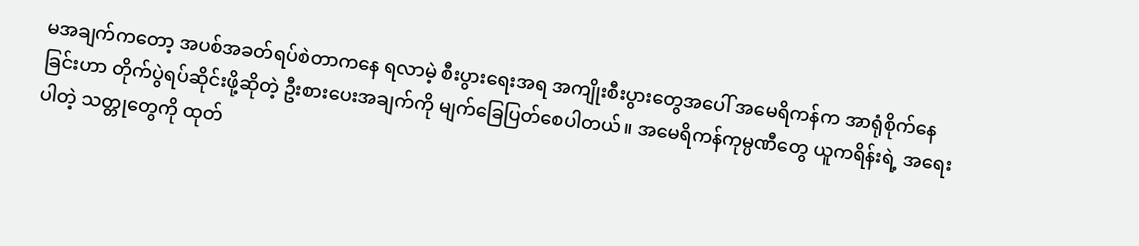မအချက်ကတော့ အပစ်အခတ်ရပ်စဲတာကနေ ရလာမဲ့ စီးပွားရေးအရ အကျိုးစီးပွားတွေအပေါ် အမေရိကန်က အာရုံစိုက်နေခြင်းဟာ တိုက်ပွဲရပ်ဆိုင်းဖို့ဆိုတဲ့ ဦးစားပေးအချက်ကို မျက်ခြေပြတ်စေပါတယ်။ အမေရိကန်ကုမ္ပဏီတွေ ယူကရိန်းရဲ့ အရေးပါတဲ့ သတ္တုတွေကို ထုတ်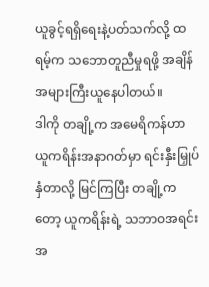ယူခွင့်ရရှိရေးနဲ့ပတ်သက်လို့ ထရမ့်က သဘောတူညီမှုရဖို့ အချိန်အများကြီးယူနေပါတယ်။
ဒါကို တချို့က အမေရိကန်ဟာ ယူကရိန်းအနာဂတ်မှာ ရင်းနှီးမြှုပ်နှံတာလို့ မြင်ကြပြီး တချို့ကတော့ ယူကရိန်းရဲ့ သဘာဝအရင်းအ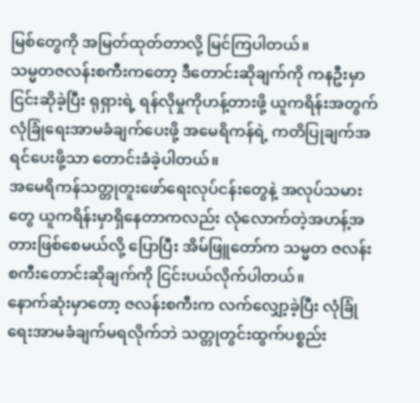မြစ်တွေကို အမြတ်ထုတ်တာလို့ မြင်ကြပါတယ်။
သမ္မတဇလန်းစကီးကတော့ ဒီတောင်းဆိုချက်ကို ကနဦးမှာငြင်းဆိုခဲ့ပြီး ရုရှားရဲ့ ရန်လိုမှုကိုဟန့်တားဖို့ ယူကရိန်းအတွက် လုံခြုံရေးအာမခံချက်ပေးဖို့ အမေရိကန်ရဲ့ ကတိပြုချက်အရင်ပေးဖို့သာ တောင်းခံခဲ့ပါတယ်။
အမေရိကန်သတ္တုတူးဖော်ရေးလုပ်ငန်းတွေနဲ့ အလုပ်သမားတွေ ယူကရိန်းမှာရှိနေတာကလည်း လုံလောက်တဲ့အဟန့်အတားဖြစ်စေမယ်လို့ ပြောပြီး အိမ်ဖြူတော်က သမ္မတ ဇလန်းစကီးတောင်းဆိုချက်ကို ငြင်းပယ်လိုက်ပါတယ်။
နောက်ဆုံးမှာတော့ ဇလန်းစကီးက လက်လျှော့ခဲ့ပြီး လုံခြုံရေးအာမခံချက်မရလိုက်ဘဲ သတ္တုတွင်းထွက်ပစ္စည်း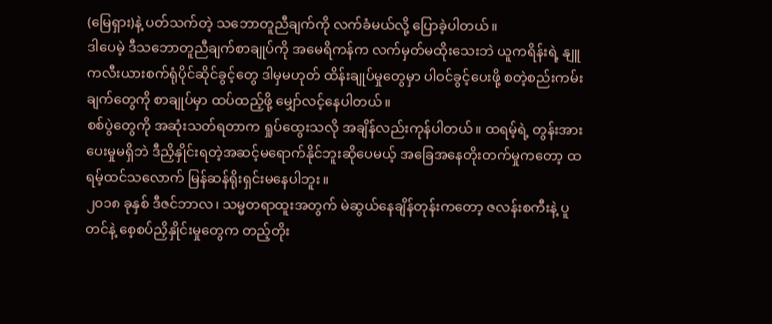(မြေရှား)နဲ့ ပတ်သက်တဲ့ သဘောတူညီချက်ကို လက်ခံမယ်လို့ ပြောခဲ့ပါတယ်။
ဒါပေမဲ့ ဒီသဘောတူညီချက်စာချုပ်ကို အမေရိကန်က လက်မှတ်မထိုးသေးဘဲ ယူကရိန်းရဲ့ နျူကလီးယားစက်ရုံပိုင်ဆိုင်ခွင့်တွေ ဒါမှမဟုတ် ထိန်းချုပ်မှုတွေမှာ ပါဝင်ခွင့်ပေးဖို့ စတဲ့စည်းကမ်းချက်တွေကို စာချုပ်မှာ ထပ်ထည့်ဖို့ မျှော်လင့်နေပါတယ်။
စစ်ပွဲတွေကို အဆုံးသတ်ရတာက ရှုပ်ထွေးသလို အချိန်လည်းကုန်ပါတယ်။ ထရမ့်ရဲ့ တွန်းအားပေးမှုမရှိဘဲ ဒီညှိနှိုင်းရတဲ့အဆင့်မရောက်နိုင်ဘူးဆိုပေမယ့် အခြေအနေတိုးတက်မှုကတော့ ထရမ့်ထင်သလောက် မြန်ဆန်ရိုးရှင်းမနေပါဘူး။
၂၀၁၈ ခုနှစ် ဒီဇင်ဘာလ၊ သမ္မတရာထူးအတွက် မဲဆွယ်နေချိန်တုန်းကတော့ ဇလန်းစကီးနဲ့ ပူတင်နဲ့ စေ့စပ်ညှိနှိုင်းမှုတွေက တည့်တိုး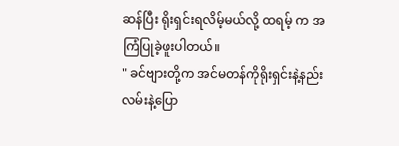ဆန်ပြီး ရိုးရှင်းရလိမ့်မယ်လို့ ထရမ့် က အကြံပြုခဲ့ဖူးပါတယ်။
" ခင်ဗျားတို့က အင်မတန်ကိုရိုးရှင်းနဲ့နည်းလမ်းနဲ့ပြော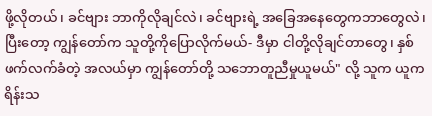ဖို့လိုတယ်၊ ခင်ဗျား ဘာကိုလိုချင်လဲ၊ ခင်ဗျားရဲ့ အခြေအနေတွေကဘာတွေလဲ၊ ပြီးတော့ ကျွန်တော်က သူတို့ကိုပြောလိုက်မယ်- ဒီမှာ ငါတို့လိုချင်တာတွေ၊ နှစ်ဖက်လက်ခံတဲ့ အလယ်မှာ ကျွန်တော်တို့ သဘောတူညီမှုယူမယ်" လို့ သူက ယူကရိန်းသ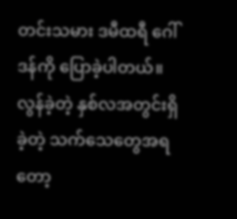တင်းသမား ဒမီထရီ ဂေါ်ဒန်ကို ပြောခဲ့ပါတယ်။
လွန်ခဲ့တဲ့ နှစ်လအတွင်းရှိခဲ့တဲ့ သက်သေတွေအရတော့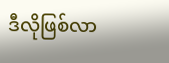ဒီလိုဖြစ်လာ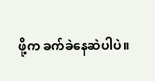ဖို့က ခက်ခဲနေဆဲပါပဲ။